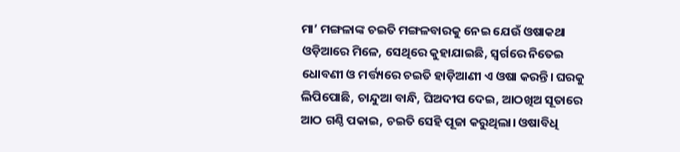ମା’ ମଙ୍ଗଳାଙ୍କ ଚଇତି ମଙ୍ଗଳବାରକୁ ନେଇ ଯେଉଁ ଓଷାକଥା ଓଡ଼ିଆରେ ମିଳେ, ସେଥିରେ କୁହାଯାଇଛି, ସ୍ୱର୍ଗରେ ନିତେଇ ଧୋବଣୀ ଓ ମର୍ତ୍ତ୍ୟରେ ଚଇତି ହାଡ଼ିଆଣୀ ଏ ଓଷା କରନ୍ତି। ଘରକୁ ଲିପିପୋଛି, ଚାନ୍ଦୁଆ ବାନ୍ଧି, ଘିଅଦୀପ ଦେଇ, ଆଠଖିଅ ସୂତାରେ ଆଠ ଗଣ୍ଠି ପକାଇ, ଚଇତି ସେହି ପୂଜା କରୁଥିଲା। ଓଷାବିଧି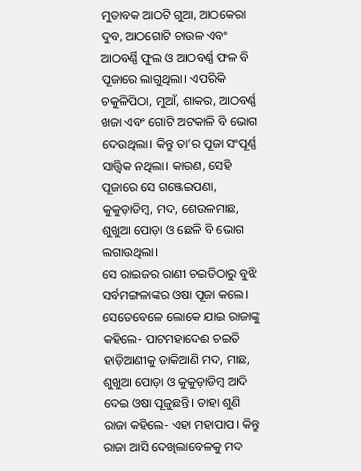ମୁତାବକ ଆଠଟି ଗୁଆ, ଆଠକେରା ଦୁବ, ଆଠଗୋଟି ଚାଉଳ ଏବଂ ଆଠବର୍ଣ୍ଣି ଫୁଲ ଓ ଆଠବର୍ଣ୍ଣ ଫଳ ବି ପୂଜାରେ ଲାଗୁଥିଲା। ଏପରିକି ଚକୁଳିପିଠା, ମୁଆଁ, ଶାକର, ଆଠବର୍ଣ୍ଣ ଖଜା ଏବଂ ଗୋଟି ଅଟକାଳି ବି ଭୋଗ ଦେଉଥିଲା। କିନ୍ତୁ ତା’ର ପୂଜା ସଂପୂର୍ଣ୍ଣ ସାତ୍ତ୍ୱିକ ନଥିଲା। କାରଣ, ସେହି ପୂଜାରେ ସେ ଗଞ୍ଜେଇପଣା, କୁକୁଡ଼ାଡିମ୍ବ, ମଦ, ଶେଉଳମାଛ, ଶୁଖୁଆ ପୋଡ଼ା ଓ ଛେଳି ବି ଭୋଗ ଲଗାଉଥିଲା।
ସେ ରାଇଜର ରାଣୀ ଚଇତିଠାରୁ ବୁଝି ସର୍ବମଙ୍ଗଳାଙ୍କର ଓଷା ପୂଜା କଲେ। ସେତେବେଳେ ଲୋକେ ଯାଇ ରାଜାଙ୍କୁ କହିଲେ- ପାଟମହାଦେଈ ଚଇତି ହାଡ଼ିଆଣୀକୁ ଡାକିଆଣି ମଦ, ମାଛ, ଶୁଖୁଆ ପୋଡ଼ା ଓ କୁକୁଡ଼ାଡିମ୍ବ ଆଦି ଦେଇ ଓଷା ପୂଜୁଛନ୍ତି। ତାହା ଶୁଣି ରାଜା କହିଲେ- ଏହା ମହାପାପ। କିନ୍ତୁ ରାଜା ଆସି ଦେଖିଲାବେଳକୁ ମଦ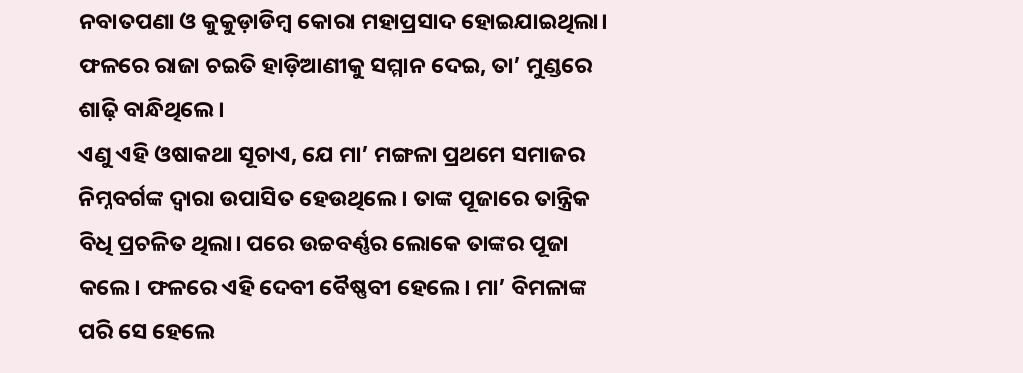ନବାତପଣା ଓ କୁକୁଡ଼ାଡିମ୍ବ କୋରା ମହାପ୍ରସାଦ ହୋଇଯାଇଥିଲା। ଫଳରେ ରାଜା ଚଇତି ହାଡ଼ିଆଣୀକୁ ସମ୍ମାନ ଦେଇ, ତା’ ମୁଣ୍ଡରେ ଶାଢ଼ି ବାନ୍ଧିଥିଲେ।
ଏଣୁ ଏହି ଓଷାକଥା ସୂଚାଏ, ଯେ ମା’ ମଙ୍ଗଳା ପ୍ରଥମେ ସମାଜର ନିମ୍ନବର୍ଗଙ୍କ ଦ୍ୱାରା ଉପାସିତ ହେଉଥିଲେ। ତାଙ୍କ ପୂଜାରେ ତାନ୍ତ୍ରିକ ବିଧି ପ୍ରଚଳିତ ଥିଲା। ପରେ ଉଚ୍ଚବର୍ଣ୍ଣର ଲୋକେ ତାଙ୍କର ପୂଜା କଲେ। ଫଳରେ ଏହି ଦେବୀ ବୈଷ୍ଣବୀ ହେଲେ। ମା’ ବିମଳାଙ୍କ ପରି ସେ ହେଲେ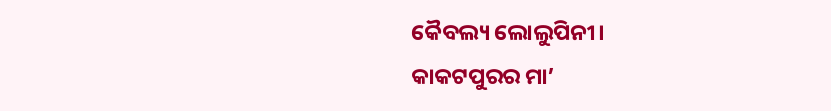କୈବଲ୍ୟ ଲୋଲୁପିନୀ।
କାକଟପୁରର ମା’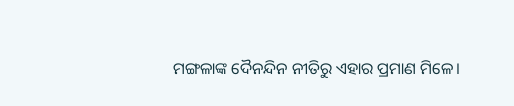ମଙ୍ଗଳାଙ୍କ ଦୈନନ୍ଦିନ ନୀତିରୁ ଏହାର ପ୍ରମାଣ ମିଳେ।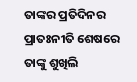ତାଙ୍କର ପ୍ରତିଦିନର ପ୍ରାତଃନୀତି ଶେଷରେ ତାଙ୍କୁ ଶୁଖିଲି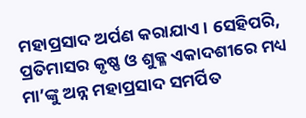ମହାପ୍ରସାଦ ଅର୍ପଣ କରାଯାଏ। ସେହିପରି, ପ୍ରତିମାସର କୃଷ୍ଣ ଓ ଶୁକ୍ଳ ଏକାଦଶୀରେ ମଧ୍ୟ ମା’ଙ୍କୁ ଅନ୍ନ ମହାପ୍ରସାଦ ସମର୍ପିତ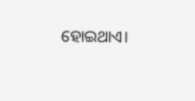ହୋଇଥାଏ।